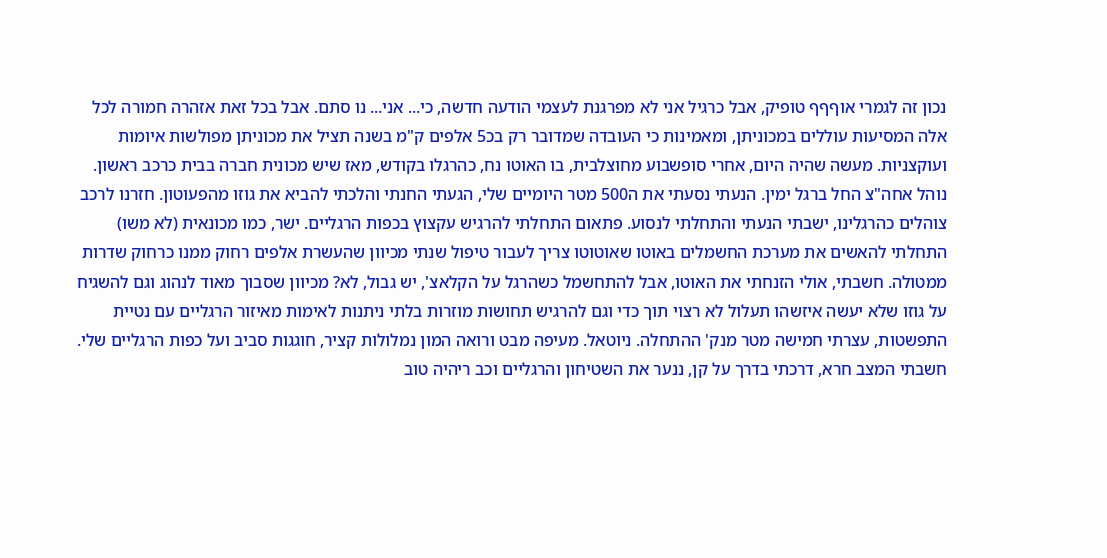נכון זה לגמרי אוףףף טופיק, אבל כרגיל אני לא מפרגנת לעצמי הודעה חדשה, כי... אני... נו סתם. אבל בכל זאת אזהרה חמורה לכל אלה המסיעות עוללים במכוניתן, ומאמינות כי העובדה שמדובר רק בכ5 אלפים ק"מ בשנה תציל את מכוניתן מפולשות איומות ועוקצניות. מעשה שהיה היום, אחרי סופשבוע מחוצלבית, בו האוטו נח, כהרגלו בקודש, מאז שיש מכונית חברה בבית כרכב ראשון. נוהל אחה"צ החל ברגל ימין. הנעתי נסעתי את ה500 מטר היומיים שלי, הגעתי החנתי והלכתי להביא את גוזו מהפעוטון. חזרנו לרכב צוהלים כהרגלינו, ישבתי הנעתי והתחלתי לנסוע. פתאום התחלתי להרגיש עקצוץ בכפות הרגליים. ישר, כמו מכונאית (לא משו) התחלתי להאשים את מערכת החשמלים באוטו שאוטוטו צריך לעבור טיפול שנתי מכיוון שהעשרת אלפים רחוק ממנו כרחוק שדרות ממטולה. חשבתי, אולי הזנחתי את האוטו, אבל להתחשמל כשהרגל על הקלאצ', יש גבול, לא? מכיוון שסבוך מאוד לנהוג וגם להשגיח על גוזו שלא יעשה איזשהו תעלול לא רצוי תוך כדי וגם להרגיש תחושות מוזרות בלתי ניתנות לאימות מאיזור הרגליים עם נטיית התפשטות, עצרתי חמישה מטר מנק' ההתחלה. ניוטאל. מעיפה מבט ורואה המון נמלולות קציר, חוגגות סביב ועל כפות הרגליים שלי. חשבתי המצב חרא, דרכתי בדרך על קן, ננער את השטיחון והרגליים וכב ריהיה טוב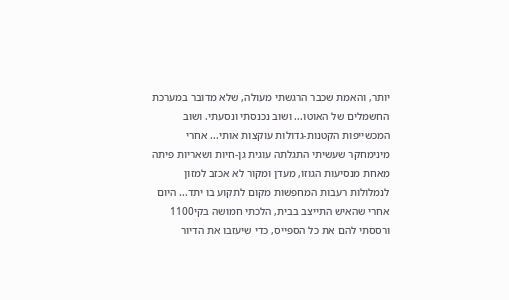יותר, והאמת שכבר הרגשתי מעולה, שלא מדובר במערכת החשמלים של האוטו... ושוב נכנסתי ונסעתי. ושוב המכשייפות הקטנות-גדולות עוקצות אותי... אחרי מינימחקר שעשיתי התגלתה עוגית גן-חיות ושאריות פיתה מאחת מנסיעות הגוזו, מעדן ומקור לא אכזב למזון לנמלולות רעבות המחפשות מקום לתקוע בו יתד... היום אחרי שהאיש התייצב בבית, הלכתי חמושה בקי1100 ורססתי להם את כל הספייס, כדי שיעזבו את הדיור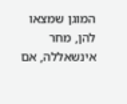המוגן שמצאו להן, מחר אינשאללה, אם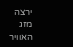ירצה מזג האוויר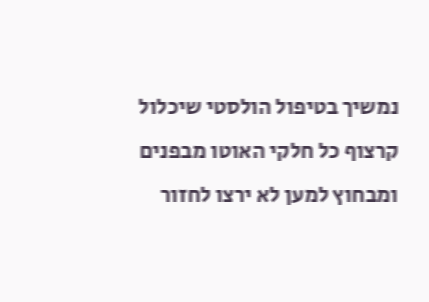נמשיך בטיפול הולסטי שיכלול קרצוף כל חלקי האוטו מבפנים ומבחוץ למען לא ירצו לחזור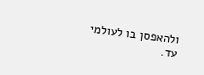ולהאפסן בו לעולמי עד.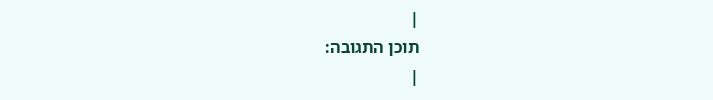|
תוכן התגובה:
|